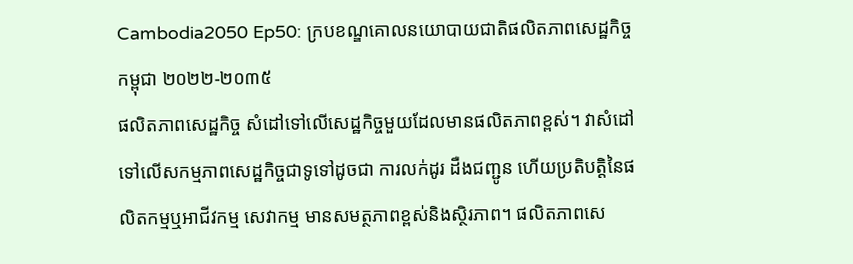Cambodia2050 Ep50: ក្របខណ្ឌគោលនយោបាយជាតិផលិតភាពសេដ្ឋកិច្ចកម្ពុជា ២០២២-២០៣៥
ផលិតភាពសេដ្ឋកិច្ច សំដៅទៅលើសេដ្ឋកិច្ចមួយដែលមានផលិតភាពខ្ពស់។ វាសំដៅទៅលើសកម្មភាពសេដ្ឋកិច្ចជាទូទៅដូចជា ការលក់ដូរ ដឺងជញ្ជូន ហើយប្រតិបត្តិនៃផលិតកម្មឬអាជីវកម្ម សេវាកម្ម មានសមត្ថភាពខ្ពស់និងស្ថិរភាព។ ផលិតភាពសេ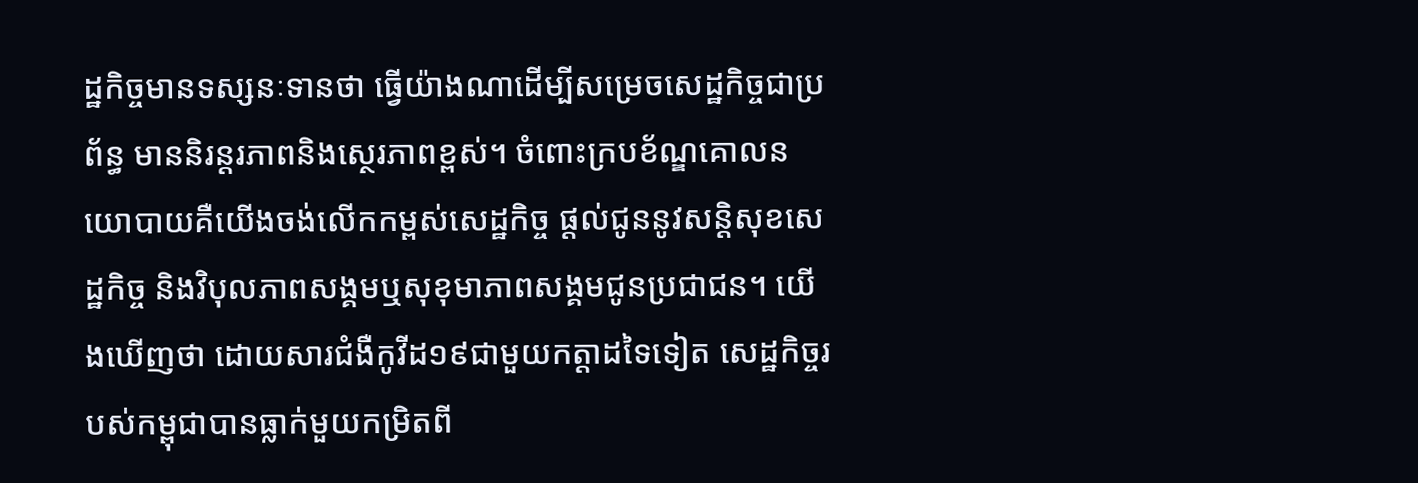ដ្ឋកិច្ចមានទស្សនៈទានថា ធ្វើយ៉ាងណាដើម្បីសម្រេចសេដ្ឋកិច្ចជាប្រព័ន្ធ មាននិរន្តរភាពនិងស្ថេរភាពខ្ពស់។ ចំពោះក្របខ័ណ្ឌគោលនយោបាយគឺយើងចង់លើកកម្ពស់សេដ្ឋកិច្ច ផ្តល់ជូននូវសន្ដិសុខសេដ្ឋកិច្ច និងវិបុលភាពសង្គមឬសុខុមាភាពសង្គមជូនប្រជាជន។ យើងឃើញថា ដោយសារជំងឺកូវីដ១៩ជាមួយកត្តាដទៃទៀត សេដ្ឋកិច្ចរបស់កម្ពុជាបានធ្លាក់មួយកម្រិតពី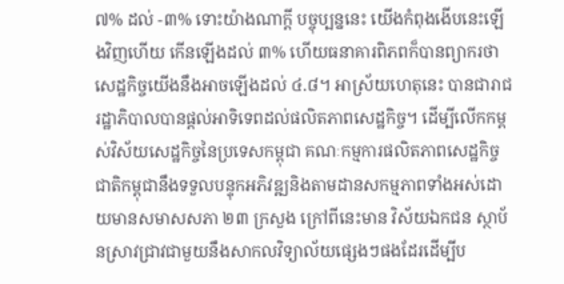៧% ដល់ -៣% ទោះយ៉ាងណាក្តី បច្ចុប្បន្ននេះ យើងកំពុងងើបនេះឡើងវិញហើយ កើនឡើងដល់ ៣% ហើយធនាគារពិភពក៏បានព្យាករថា សេដ្ឋកិច្ចយើងនឹងអាចឡើងដល់ ៤.៨។ អាស្រ័យហេតុនេះ បានជារាជរដ្ឋាភិបាលបានផ្តល់អាទិទេពដល់ផលិតភាពសេដ្ឋកិច្ច។ ដើម្បីលើកកម្ពស់វិស័យសេដ្ឋកិច្ចនៃប្រទេសកម្ពុជា គណៈកម្មការផលិតភាពសេដ្ឋកិច្ចជាតិកម្ពុជានឹងទទួលបន្ទុកអភិវឌ្ឍនិងតាមដានសកម្មភាពទាំងអស់ដោយមានសមាសសភា ២៣ ក្រសួង ក្រៅពីនេះមាន វិស័យឯកជន ស្ថាប័នស្រាវជ្រាវជាមួយនឹងសាកលវិទ្យាល័យផ្សេងៗផងដែរដើម្បីប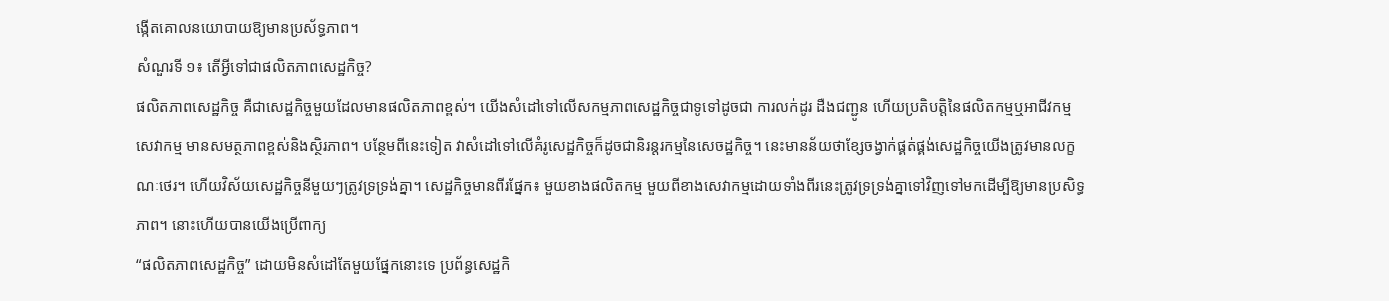ង្កើតគោលនយោបាយឱ្យមានប្រស័ទ្ធភាព។
សំណួរទី ១៖ តើអ្វីទៅជាផលិតភាពសេដ្ឋកិច្ច?
ផលិតភាពសេដ្ឋកិច្ច គឺជាសេដ្ឋកិច្ចមួយដែលមានផលិតភាពខ្ពស់។ យើងសំដៅទៅលើសកម្មភាពសេដ្ឋកិច្ចជាទូទៅដូចជា ការលក់ដូរ ដឺងជញ្ជូន ហើយប្រតិបត្តិនៃផលិតកម្មឬអាជីវកម្ម សេវាកម្ម មានសមត្ថភាពខ្ពស់និងស្ថិរភាព។ បន្ថែមពីនេះទៀត វាសំដៅទៅលើគំរូសេដ្ឋកិច្ចក៏ដូចជានិរន្តរកម្មនៃសេចដ្ឋកិច្ច។ នេះមានន័យថាខ្សែចង្វាក់ផ្គត់ផ្គង់សេដ្ឋកិច្ចយើងត្រូវមានលក្ខណៈថេរ។ ហើយវិស័យសេដ្ឋកិច្ចនីមួយៗត្រូវទ្រទ្រង់គ្នា។ សេដ្ឋកិច្ចមានពីរផ្នែក៖ មួយខាងផលិតកម្ម មួយពីខាងសេវាកម្មដោយទាំងពីរនេះត្រូវទ្រទ្រង់គ្នាទៅវិញទៅមកដើម្បីឱ្យមានប្រសិទ្ធភាព។ នោះហើយបានយើងប្រើពាក្យ
“ផលិតភាពសេដ្ឋកិច្ច” ដោយមិនសំដៅតែមួយផ្នែកនោះទេ ប្រព័ន្ធសេដ្ឋកិ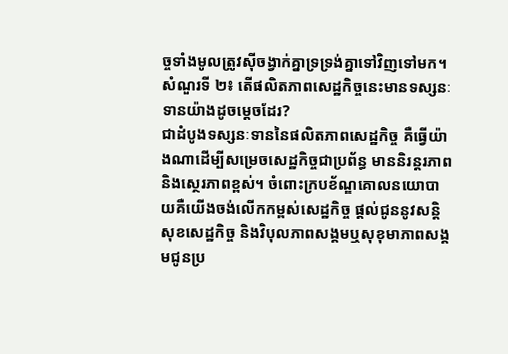ច្ចទាំងមូលត្រូវស៊ីចង្វាក់គ្នាទ្រទ្រង់គ្នាទៅវិញទៅមក។
សំណួរទី ២៖ តើផលិតភាពសេដ្ឋកិច្ចនេះមានទស្សនៈទានយ៉ាងដូចម្ដេចដែរ?
ជាដំបូងទស្សនៈទាននៃផលិតភាពសេដ្ឋកិច្ច គឺធ្វើយ៉ាងណាដើម្បីសម្រេចសេដ្ឋកិច្ចជាប្រព័ន្ធ មាននិរន្តរភាពនិងស្ថេរភាពខ្ពស់។ ចំពោះក្របខ័ណ្ឌគោលនយោបាយគឺយើងចង់លើកកម្ពស់សេដ្ឋកិច្ច ផ្តល់ជូននូវសន្ដិសុខសេដ្ឋកិច្ច និងវិបុលភាពសង្គមឬសុខុមាភាពសង្គមជូនប្រ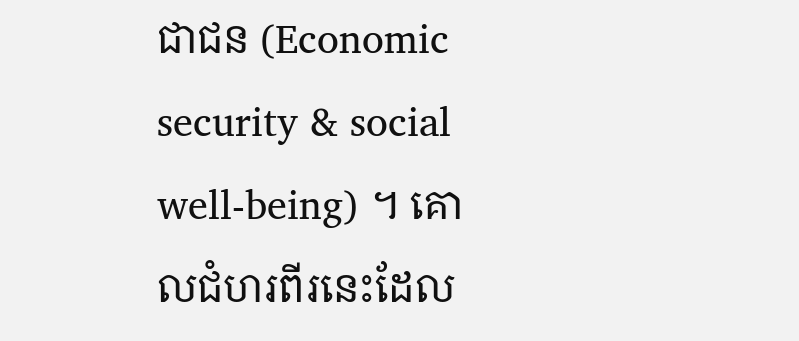ជាជន (Economic security & social well-being) ។ គោលជំហរពីរនេះដែល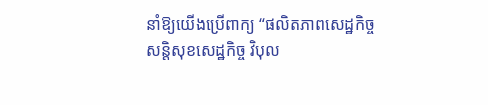នាំឱ្យយើងប្រើពាក្យ “ផលិតភាពសេដ្ឋកិច្ច សន្ដិសុខសេដ្ឋកិច្ច វិបុល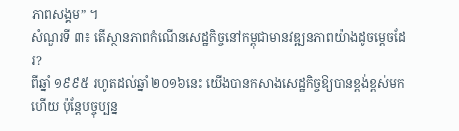ភាពសង្គម” ។
សំណួរទី ៣៖ តើស្ថានភាពកំណើនសេដ្ឋកិច្ចនៅកម្ពុជាមានវឌ្ឍនភាពយ៉ាងដូចម្តេចដែរ?
ពីឆ្នាំ ១៩៩៥ រហូតដល់ឆ្នាំ ២០១៦នេះ យើងបានកសាងសេដ្ឋកិច្ចឱ្យបានខ្ពង់ខ្ពស់មកហើយ ប៉ុន្តែបច្ចុប្បន្ន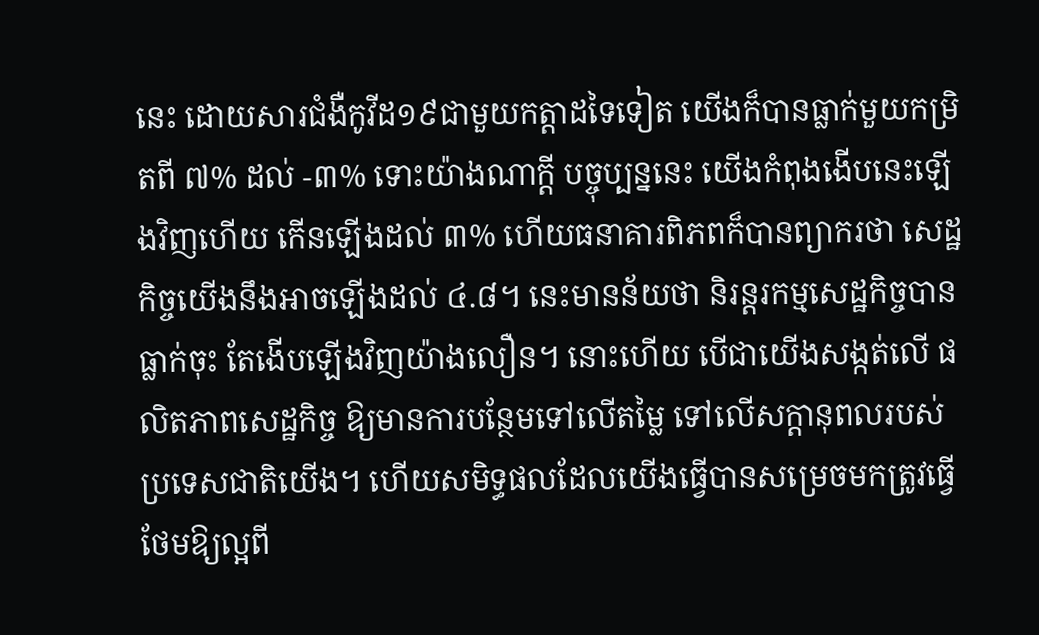នេះ ដោយសារជំងឺកូវីដ១៩ជាមួយកត្តាដទៃទៀត យើងក៏បានធ្លាក់មួយកម្រិតពី ៧% ដល់ -៣% ទោះយ៉ាងណាក្តី បច្ចុប្បន្ននេះ យើងកំពុងងើបនេះឡើងវិញហើយ កើនឡើងដល់ ៣% ហើយធនាគារពិភពក៏បានព្យាករថា សេដ្ឋកិច្ចយើងនឹងអាចឡើងដល់ ៤.៨។ នេះមានន័យថា និរន្តរកម្មសេដ្ឋកិច្ចបានធ្លាក់ចុះ តែងើបឡើងវិញយ៉ាងលឿន។ នោះហើយ បើជាយើងសង្កត់លើ ផលិតភាពសេដ្ឋកិច្ច ឱ្យមានការបន្ថែមទៅលើតម្លៃ ទៅលើសក្ដានុពលរបស់ប្រទេសជាតិយើង។ ហើយសមិទ្ធផលដែលយើងធ្វើបានសម្រេចមកត្រូវធ្វើថែមឱ្យល្អពី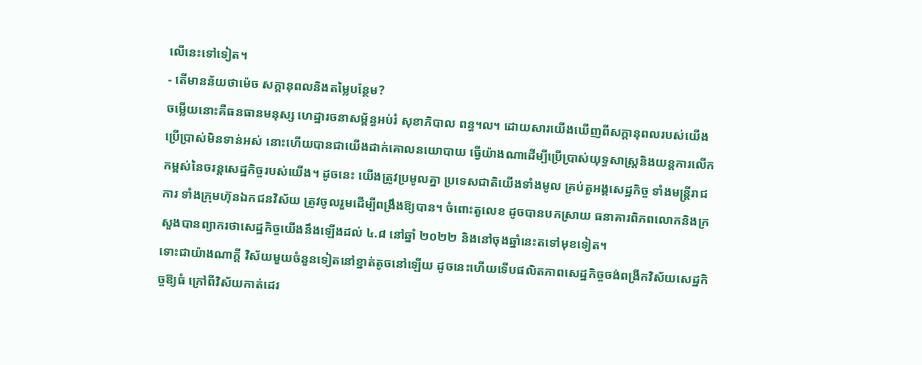លើនេះទៅទៀត។
- តើមានន័យថាម៉េច សក្ដានុពលនិងតម្លៃបន្ថែម?
ចម្លើយនោះគឺធនធានមនុស្ស ហេដ្ឋារចនាសម្ព័ន្ធអប់រំ សុខាភិបាល ពន្ធ។ល។ ដោយសារយើងឃើញពីសក្ដានុពលរបស់យើងប្រើប្រាស់មិនទាន់អស់ នោះហើយបានជាយើងដាក់គោលនយោបាយ ធ្វើយ៉ាងណាដើម្បីប្រើប្រាស់យុទ្ធសាស្ត្រនិងយន្តការលើកកម្ពស់នៃចរន្តសេដ្ឋកិច្ចរបស់យើង។ ដូចនេះ យើងត្រូវប្រមូលគ្នា ប្រទេសជាតិយើងទាំងមូល គ្រប់តួអង្គសេដ្ឋកិច្ច ទាំងមន្ត្រីរាជការ ទាំងក្រុមហ៊ុនឯកជនវិស័យ ត្រូវចូលរួមដើម្បីពង្រឹងឱ្យបាន។ ចំពោះតួលេខ ដូចបានបកស្រាយ ធនាគារពិភពលោកនិងក្រសួងបានព្យាករថាសេដ្ឋកិច្ចយើងនឹងឡើងដល់ ៤.៨ នៅឆ្នាំ ២០២២ និងនៅចុងឆ្នាំនេះតទៅមុខទៀត។
ទោះជាយ៉ាងណាក្តី វិស័យមួយចំនួនទៀតនៅខ្នាត់តូចនៅឡើយ ដូចនេះហើយទើបផលិតភាពសេដ្ឋកិច្ចចង់ពង្រីកវិស័យសេដ្ឋកិច្ចឱ្យធំ ក្រៅពីវិស័យកាត់ដេរ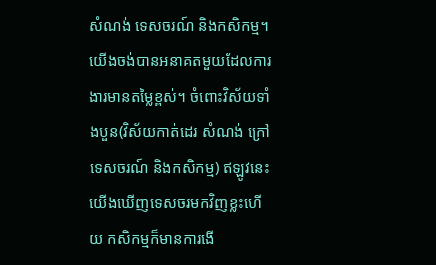សំណង់ ទេសចរណ៍ និងកសិកម្ម។ យើងចង់បានអនាគតមួយដែលការងារមានតម្លៃខ្ពស់។ ចំពោះវិស័យទាំងបួន(វិស័យកាត់ដេរ សំណង់ ក្រៅ ទេសចរណ៍ និងកសិកម្ម) ឥឡូវនេះ យើងឃើញទេសចរមកវិញខ្លះហើយ កសិកម្មក៏មានការងើ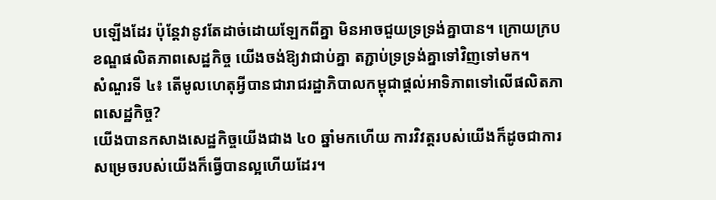បឡើងដែរ ប៉ុន្តែវានូវតែដាច់ដោយឡែកពីគ្នា មិនអាចជួយទ្រទ្រង់គ្នាបាន។ ក្រោយក្របខណ្ឌផលិតភាពសេដ្ឋកិច្ច យើងចង់ឱ្យវាជាប់គ្នា តភ្ជាប់ទ្រទ្រង់គ្នាទៅវិញទៅមក។
សំណួរទី ៤៖ តើមូលហេតុអី្វបានជារាជរដ្ឋាភិបាលកម្ពុជាផ្តល់អាទិភាពទៅលើផលិតភាពសេដ្ឋកិច្ច?
យើងបានកសាងសេដ្ឋកិច្ចយើងជាង ៤០ ឆ្នាំមកហើយ ការវិវត្តរបស់យើងក៏ដូចជាការសម្រេចរបស់យើងក៏ធ្វើបានល្អហើយដែរ។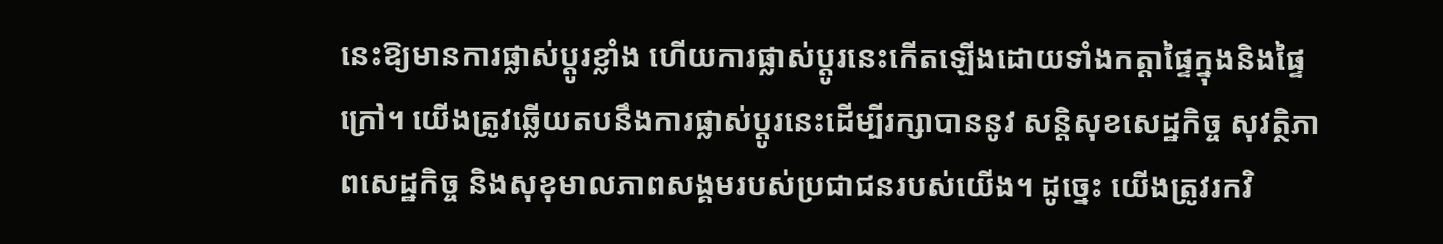នេះឱ្យមានការផ្លាស់ប្តូរខ្លាំង ហើយការផ្លាស់ប្តូរនេះកើតឡើងដោយទាំងកត្តាផ្ទៃក្នុងនិងផ្ទៃក្រៅ។ យើងត្រូវឆ្លើយតបនឹងការផ្លាស់ប្តូរនេះដើម្បីរក្សាបាននូវ សន្តិសុខសេដ្ឋកិច្ច សុវត្ថិភាពសេដ្ឋកិច្ច និងសុខុមាលភាពសង្គមរបស់ប្រជាជនរបស់យើង។ ដូច្នេះ យើងត្រូវរកវិ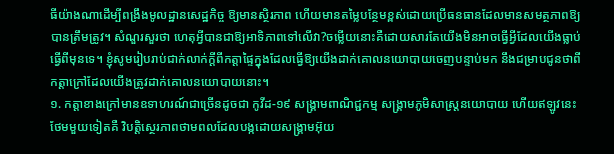ធីយ៉ាងណាដើម្បីពង្រឹងមូលដ្ឋានសេដ្ឋកិច្ច ឱ្យមានស្ថិរភាព ហើយមានតម្លៃបន្ថែមខ្ពស់ដោយប្រើធនធានដែលមានសមត្ថភាពឱ្យបានត្រឹមត្រូវ។ សំណួរសួរថា ហេតុអ្វីបានជាឱ្យអាទិភាពទៅលើវា?ចម្លើយនោះគឺដោយសារតែយើងមិនអាចធ្វើអ្វីដែលយើងធ្លាប់ធ្វើពីមុនទេ។ ខ្ញុំសូមរៀបរាប់ជាក់លាក់ក្តីពីកត្តាផ្ទៃក្នុងដែលធ្វើឱ្យយើងដាក់គោលនយោបាយចេញបន្ទាប់មក នឹងជម្រាបជូនថាពីកត្តាក្រៅដែលយើងត្រូវដាក់គោលនយោបាយនោះ។
១. កត្តាខាងក្រៅមានឧទាហរណ៍ជាច្រើនដូចជា កូវីដ-១៩ សង្គ្រាមពាណិជ្ជកម្ម សង្គ្រាមភូមិសាស្ត្រនយោបាយ ហើយឥឡូវនេះថែមមួយទៀតគឺ វិបត្តិស្ថេរភាពថាមពលដែលបង្កដោយសង្រ្គាមអ៊ុយ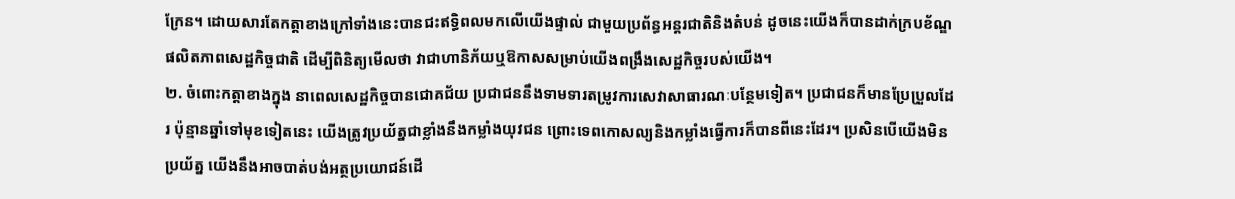ក្រែន។ ដោយសារតែកត្តាខាងក្រៅទាំងនេះបានជះឥទ្ធិពលមកលើយើងផ្ទាល់ ជាមួយប្រព័ន្ធអន្តរជាតិនិងតំបន់ ដូចនេះយើងក៏បានដាក់ក្របខ័ណ្ឌផលិតភាពសេដ្ឋកិច្ចជាតិ ដើម្បីពិនិត្យមើលថា វាជាហានិភ័យឬឱកាសសម្រាប់យើងពង្រឹងសេដ្ឋកិច្ចរបស់យើង។
២. ចំពោះកត្តាខាងក្នុង នាពេលសេដ្ឋកិច្ចបានជោគជ័យ ប្រជាជននឹងទាមទារតម្រូវការសេវាសាធារណៈបន្ថែមទៀត។ ប្រជាជនក៏មានប្រែប្រួលដែរ ប៉ុន្មានឆ្នាំទៅមុខទៀតនេះ យើងត្រូវប្រយ័ត្នជាខ្លាំងនឹងកម្លាំងយុវជន ព្រោះទេពកោសល្យនិងកម្លាំងធ្វើការក៏បានពីនេះដែរ។ ប្រសិនបើយើងមិនប្រយ័ត្ន យើងនឹងអាចបាត់បង់អត្ថប្រយោជន៍ដើ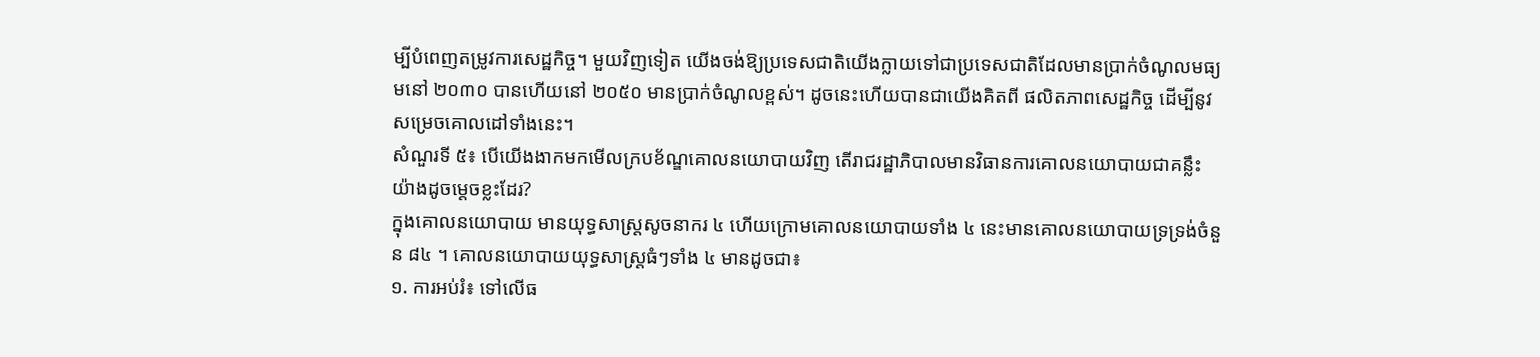ម្បីបំពេញតម្រូវការសេដ្ឋកិច្ច។ មួយវិញទៀត យើងចង់ឱ្យប្រទេសជាតិយើងក្លាយទៅជាប្រទេសជាតិដែលមានប្រាក់ចំណូលមធ្យមនៅ ២០៣០ បានហើយនៅ ២០៥០ មានប្រាក់ចំណូលខ្ពស់។ ដូចនេះហើយបានជាយើងគិតពី ផលិតភាពសេដ្ឋកិច្ច ដើម្បីនូវសម្រេចគោលដៅទាំងនេះ។
សំណួរទី ៥៖ បើយើងងាកមកមើលក្របខ័ណ្ឌគោលនយោបាយវិញ តើរាជរដ្ឋាភិបាលមានវិធានការគោលនយោបាយជាគន្លឹះយ៉ាងដូចម្តេចខ្លះដែរ?
ក្នុងគោលនយោបាយ មានយុទ្ធសាស្ត្រសូចនាករ ៤ ហើយក្រោមគោលនយោបាយទាំង ៤ នេះមានគោលនយោបាយទ្រទ្រង់ចំនួន ៨៤ ។ គោលនយោបាយយុទ្ធសាស្ត្រធំៗទាំង ៤ មានដូចជា៖
១. ការអប់រំ៖ ទៅលើធ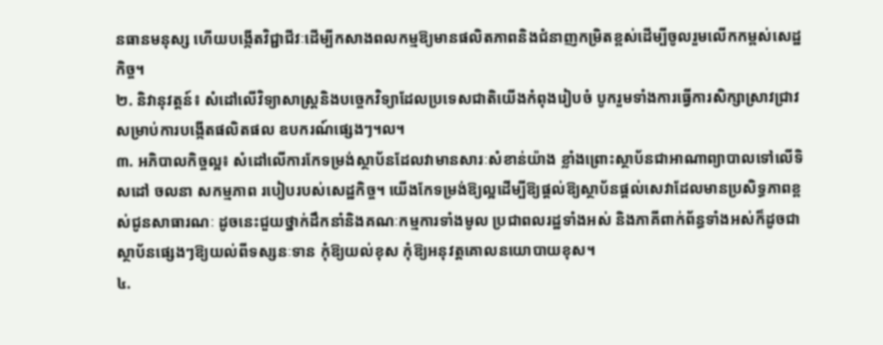នធានមនុស្ស ហើយបង្កើតវិជ្ជាជីវៈដើម្បីកសាងពលកម្មឱ្យមានផលិតភាពនិងជំនាញកម្រិតខ្ពស់ដើម្បីចូលរួមលើកកម្ពស់សេដ្ឋកិច្ច។
២. និវានុវត្តន៍៖ សំដៅលើវិទ្យាសាស្រ្តនិងបច្ចេកវិទ្យាដែលប្រទេសជាតិយើងកំពុងរៀបចំ បូករួមទាំងការធ្វើការសិក្សាស្រាវជ្រាវសម្រាប់ការបង្កើតផលិតផល ឧបករណ៍ផ្សេងៗ។ល។
៣. អភិបាលកិច្ចល្អ៖ សំដៅលើការកែទម្រង់ស្ថាប័នដែលវាមានសារៈសំខាន់យ៉ាង ខ្លាំងព្រោះស្ថាប័នជាអាណាព្យាបាលទៅលើទិសដៅ ចលនា សកម្មភាព របៀបរបស់សេដ្ឋកិច្ច។ យើងកែទម្រង់ឱ្យល្អដើម្បីឱ្យផ្តល់ឱ្យស្ថាប័នផ្តល់សេវាដែលមានប្រសិទ្ធភាពខ្ពស់ជូនសាធារណៈ ដូចនេះជួយថ្នាក់ដឹកនាំនិងគណៈកម្មការទាំងមូល ប្រជាពលរដ្ឋទាំងអស់ និងភាគីពាក់ព័ន្ធទាំងអស់ក៏ដូចជាស្ថាប័នផ្សេងៗឱ្យយល់ពីទស្សនៈទាន កុំឱ្យយល់ខុស កុំឱ្យអនុវត្តគោលនយោបាយខុស។
៤.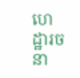ហេដ្ឋារចនា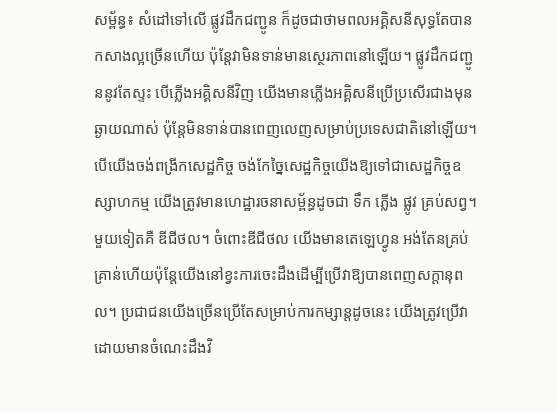សម្ព័ន្ធ៖ សំដៅទៅលើ ផ្លូវដឹកជញ្ជូន ក៏ដូចជាថាមពលអគ្គិសនីសុទ្ធតែបានកសាងល្អច្រើនហើយ ប៉ុន្តែវាមិនទាន់មានស្ថេរភាពនៅឡើយ។ ផ្លូវដឹកជញ្ជូននូវតែស្ទះ បើភ្លើងអគ្គិសនីវិញ យើងមានភ្លើងអគ្គិសនីប្រើប្រសើរជាងមុនឆ្ងាយណាស់ ប៉ុន្តែមិនទាន់បានពេញលេញសម្រាប់ប្រទេសជាតិនៅឡើយ។ បើយើងចង់ពង្រីកសេដ្ឋកិច្ច ចង់កែច្នៃសេដ្ឋកិច្ចយើងឱ្យទៅជាសេដ្ឋកិច្ចឧស្សាហកម្ម យើងត្រូវមានហេដ្ឋារចនាសម្ព័ន្ធដូចជា ទឹក ភ្លើង ផ្លូវ គ្រប់សព្វ។
មួយទៀតគឺ ឌីជីថល។ ចំពោះឌីជីថល យើងមានតេឡេហ្វូន អង់តែនគ្រប់គ្រាន់ហើយប៉ុន្តែយើងនៅខ្វះការចេះដឹងដើម្បីប្រើវាឱ្យបានពេញសក្ដានុពល។ ប្រជាជនយើងច្រើនប្រើតែសម្រាប់ការកម្សាន្តដូចនេះ យើងត្រូវប្រើវាដោយមានចំណេះដឹងវិ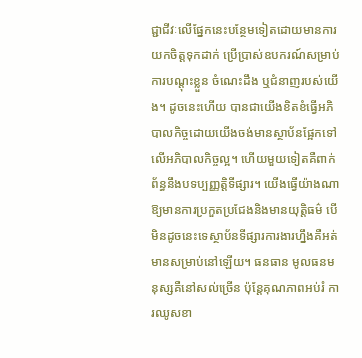ជ្ជាជីវៈលើផ្នែកនេះបន្ថែមទៀតដោយមានការយកចិត្តទុកដាក់ ប្រើប្រាស់ឧបករណ៍សម្រាប់ការបណ្តុះខ្លួន ចំណេះដឹង ឬជំនាញរបស់យើង។ ដូចនេះហើយ បានជាយើងខិតខំធ្វើអភិបាលកិច្ចដោយយើងចង់មានស្ថាប័នផ្អែកទៅលើអភិបាលកិច្ចល្អ។ ហើយមួយទៀតគឺពាក់ព័ន្ធនឹងបទប្បញ្ញត្តិទីផ្សារ។ យើងធ្វើយ៉ាងណាឱ្យមានការប្រកួតប្រជែងនិងមានយុត្តិធម៌ បើមិនដូចនេះទេស្ថាប័នទីផ្សារការងារហ្នឹងគឺអត់មានសម្រាប់នៅឡើយ។ ធនធាន មូលធនមនុស្សគឺនៅសល់ច្រើន ប៉ុន្តែគុណភាពអប់រំ ការឈូសខា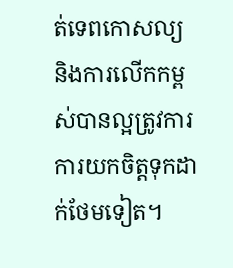ត់ទេពកោសល្យ និងការលើកកម្ពស់បានល្អត្រូវការការយកចិត្តទុកដាក់ថែមទៀត។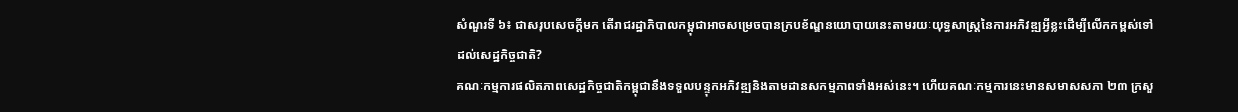សំណួរទី ៦៖ ជាសរុបសេចក្ដីមក តើរាជរដ្ឋាភិបាលកម្ពុជាអាចសម្រេចបានក្របខ័ណ្ឌនយោបាយនេះតាមរយៈយុទ្ធសាស្ត្រនៃការអភិវឌ្ឍអ្វីខ្លះដើម្បីលើកកម្ពស់ទៅដល់សេដ្ឋកិច្ចជាតិ?
គណៈកម្មការផលិតភាពសេដ្ឋកិច្ចជាតិកម្ពុជានឹងទទួលបន្ទុកអភិវឌ្ឍនិងតាមដានសកម្មភាពទាំងអស់នេះ។ ហើយគណៈកម្មការនេះមានសមាសសភា ២៣ ក្រសួ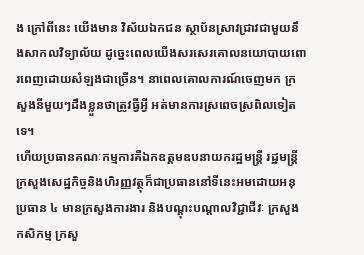ង ក្រៅពីនេះ យើងមាន វិស័យឯកជន ស្ថាប័នស្រាវជ្រាវជាមួយនឹងសាកលវិទ្យាល័យ ដូច្នេះពេលយើងសរសេរគោលនយោបាយពោរពេញដោយសំឡងជាច្រើន។ នាពេលគោលការណ៍ចេញមក ក្រសួងនីមួយៗដឹងខ្លួនថាត្រូវធ្វីអ្វី អត់មានការស្រពេចស្រពិលទៀតទេ។
ហើយប្រធានគណៈកម្មការគឺឯកឧត្ដមឧបនាយករដ្ឋមន្ត្រី រដ្ឋមន្ត្រីក្រសួងសេដ្ឋកិច្ចនិងហិរញ្ញវត្ថុក៏ជាប្រធាននៅទីនេះអមដោយអនុប្រធាន ៤ មានក្រសួងការងារ និងបណ្តុះបណ្តាលវិជ្ជាជីវៈ ក្រសួងកសិកម្ម ក្រសួ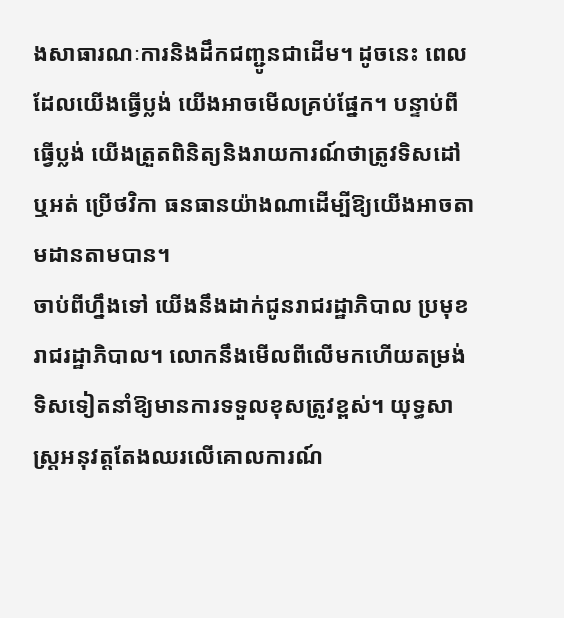ងសាធារណៈការនិងដឹកជញ្ជូនជាដើម។ ដូចនេះ ពេលដែលយើងធ្វើប្លង់ យើងអាចមើលគ្រប់ផ្នែក។ បន្ទាប់ពីធ្វើប្លង់ យើងត្រួតពិនិត្យនិងរាយការណ៍ថាត្រូវទិសដៅឬអត់ ប្រើថវិកា ធនធានយ៉ាងណាដើម្បីឱ្យយើងអាចតាមដានតាមបាន។
ចាប់ពីហ្នឹងទៅ យើងនឹងដាក់ជូនរាជរដ្ឋាភិបាល ប្រមុខរាជរដ្ឋាភិបាល។ លោកនឹងមើលពីលើមកហើយតម្រង់ទិសទៀតនាំឱ្យមានការទទួលខុសត្រូវខ្ពស់។ យុទ្ធសាស្ដ្រអនុវត្តតែងឈរលើគោលការណ៍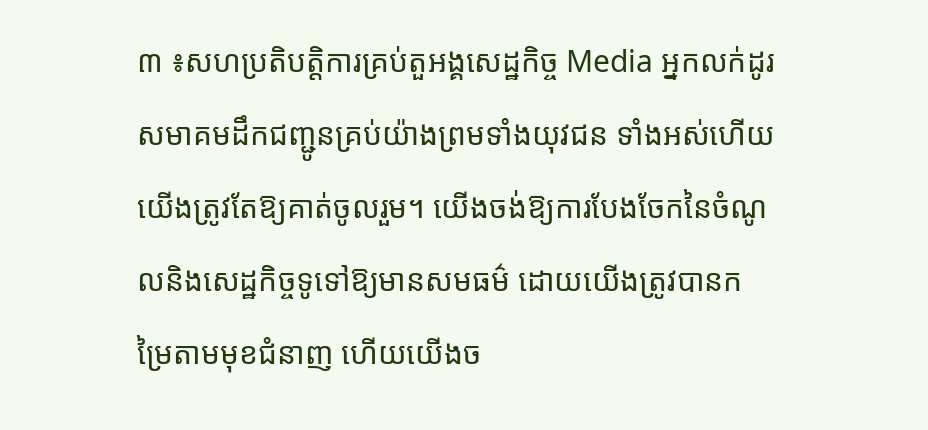៣ ៖សហប្រតិបត្តិការគ្រប់តួអង្គសេដ្ឋកិច្ច Media អ្នកលក់ដូរ សមាគមដឹកជញ្ជូនគ្រប់យ៉ាងព្រមទាំងយុវជន ទាំងអស់ហើយយើងត្រូវតែឱ្យគាត់ចូលរួម។ យើងចង់ឱ្យការបែងចែកនៃចំណូលនិងសេដ្ឋកិច្ចទូទៅឱ្យមានសមធម៌ ដោយយើងត្រូវបានកម្រៃតាមមុខជំនាញ ហើយយើងច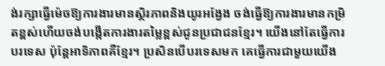ង់រក្សាធ្វើម៉េចឱ្យការងារមានស្ថិរភាពនិងយូរអង្វែង ចង់ធ្វើឱ្យការងារមានកម្រិតខ្ពស់ហើយចង់បង្កើតការងារតម្លៃខ្ពស់ជូនប្រជាជនខ្មែរ។ យើងនៅតែធ្វើការបរទេស ប៉ុន្តែអាទិភាពគឺខ្មែរ។ ប្រសិនបើបរទេសមក គេធ្វើការជាមួយយើង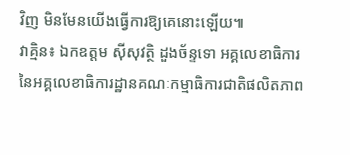វិញ មិនមែនយើងធ្វើការឱ្យគេនោះឡើយ៕
វាគ្មិន៖ ឯកឧត្តម ស៊ីសុវត្ថិ ដួងច័ន្ទទោ អគ្គលេខាធិការ នៃអគ្គលេខាធិការដ្ឋានគណៈកម្មាធិការជាតិផលិតភាព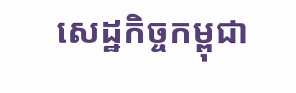សេដ្ឋកិច្ចកម្ពុជា